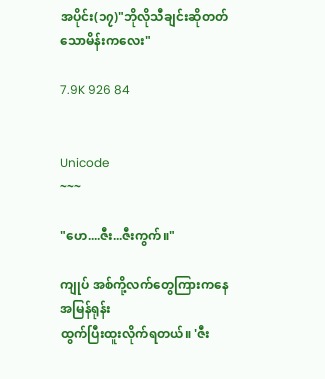အပိုင်း(၁၇)"ဘိုလိုသီချင်းဆိုတတ်သောမိန်းကလေး"

7.9K 926 84


Unicode
~~~

"ဟေ....ဇီး...ဇီးကွက်။"

ကျုပ် အစ်ကို့လက်တွေကြားကနေအမြန်ရုန်း
ထွက်ပြီးထူးလိုက်ရတယ်။ 'ဇီး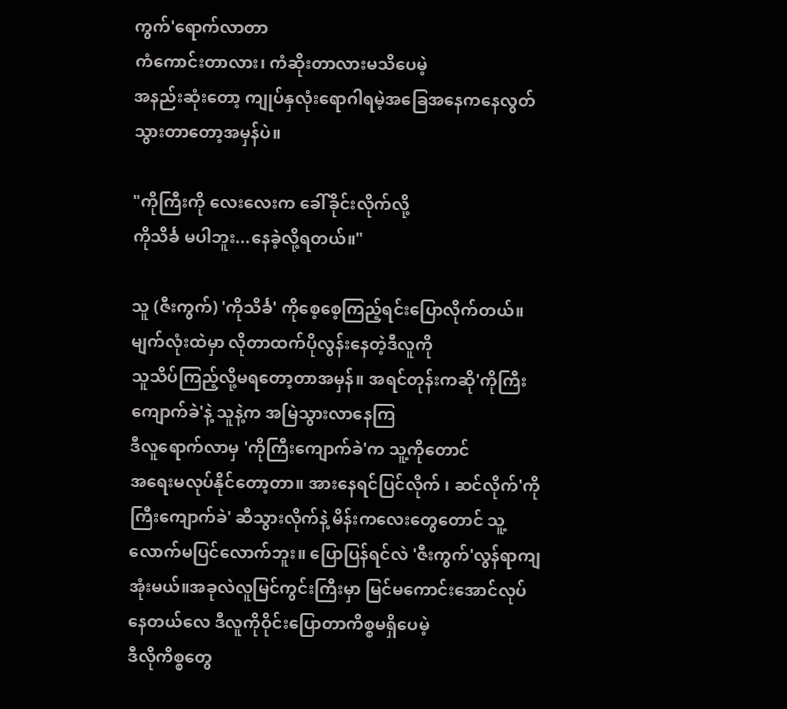ကွက်'ရောက်လာတာ
ကံကောင်းတာလား၊ ကံဆိုးတာလားမသိပေမဲ့
အနည်းဆုံးတော့ ကျုပ်နှလုံးရောဂါရမဲ့အခြေအနေကနေလွတ်သွားတာတော့အမှန်ပဲ။

"ကိုကြီးကို လေးလေးက ခေါ်ခိုင်းလိုက်လို့
ကိုသိင်္ခ မပါဘူး...နေခဲ့လို့ရတယ်။"

သူ (ဇီးကွက်) 'ကိုသိင်္ခ' ကိုစေ့စေ့ကြည့်ရင်းပြောလိုက်တယ်။မျက်လုံးထဲမှာ လိုတာထက်ပိုလွန်းနေတဲ့ဒီလူကို
သူသိပ်ကြည့်လို့မရတော့တာအမှန်။ အရင်တုန်းကဆို'ကိုကြီးကျောက်ခဲ'နဲ့ သူနဲ့က အမြဲသွားလာနေကြ
ဒီလူရောက်လာမှ 'ကိုကြီးကျောက်ခဲ'က သူ့ကိုတောင်
အရေးမလုပ်နိုင်တော့တာ။ အားနေရင်ပြင်လိုက် ၊ ဆင်လိုက်'ကိုကြီးကျောက်ခဲ' ဆီသွားလိုက်နဲ့ မိန်းကလေးတွေတောင် သူ့လောက်မပြင်လောက်ဘူး။ ပြောပြန်ရင်လဲ 'ဇီးကွက်'လွန်ရာကျအုံးမယ်။အခုလဲလူမြင်ကွင်းကြီးမှာ မြင်မကောင်းအောင်လုပ်နေတယ်လေ ဒီလူကိုဝိုင်းပြောတာကိစ္စမရှိပေမဲ့
ဒီလိုကိစ္စတွေ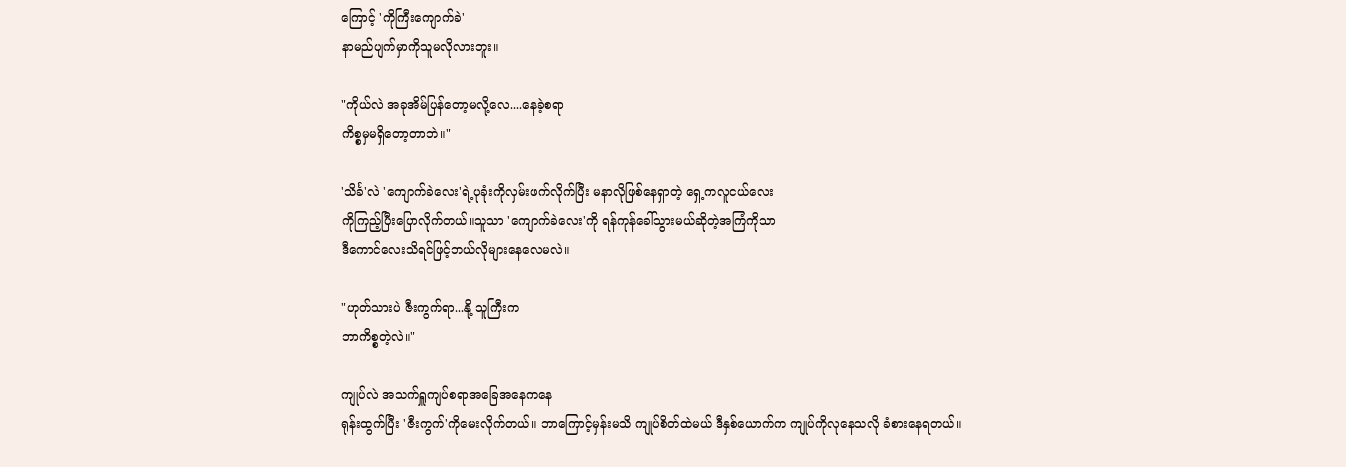ကြောင့် 'ကိုကြီးကျောက်ခဲ'
နာမည်ပျက်မှာကိုသူမလိုလားဘူး။

"ကိုယ်လဲ အခုအိမ်ပြန်တော့မလို့လေ....နေခဲ့စရာ
ကိစ္စမှမရှိတော့တာဘဲ။"

'သိင်္ခ'လဲ 'ကျောက်ခဲလေး'ရဲ့ပုခုံးကိုလှမ်းဖက်လိုက်ပြီး မနာလိုဖြစ်နေရှာတဲ့ ရှေ့ကလူငယ်လေး
ကိုကြည့်ပြီးပြောလိုက်တယ်။သူသာ 'ကျောက်ခဲလေး'ကို ရန်ကုန်ခေါ်သွားမယ်ဆိုတဲ့အကြံကိုသာ
ဒီကောင်လေးသိရင်ဖြင့်ဘယ်လိုများနေလေမလဲ။

"ဟုတ်သားပဲ ဇီးကွက်ရာ...နို့ သူကြီးက
ဘာကိစ္စတဲ့လဲ။"

ကျုပ်လဲ အသက်ရှူကျပ်စရာအခြေအနေကနေ
ရုန်းထွက်ပြီး 'ဇီးကွက်'ကိုမေးလိုက်တယ်။ ဘာကြောင့်မှန်းမသိ ကျုပ်စိတ်ထဲမယ် ဒီနှစ်ယောက်က ကျုပ်ကိုလုနေသလို ခံစားနေရတယ်။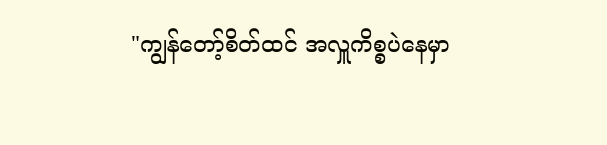"ကျွန်တော့်စိတ်ထင် အလှူကိစ္စပဲနေမှာ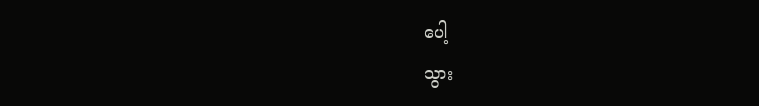ပေါ့
သွား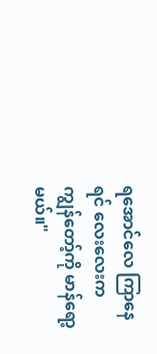ရအောင်လေ ကြာနေရင် လေးလေးက
ကျွန်တော့်ကို မာန်ရော့မယ်။"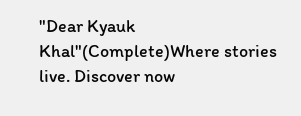"Dear Kyauk Khal"(Complete)Where stories live. Discover now